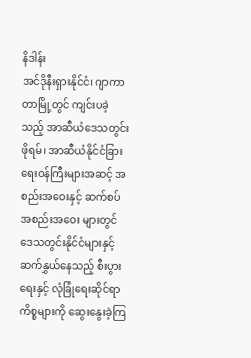နိဒါန်း
အင်ဒိုနီးရှားနိုင်ငံ၊ ဂျာကာတာမြို့တွင် ကျင်းပခဲ့သည့် အာဆီယံဒေသတွင်းဖိုရမ်၊ အာဆီယံနိုင်ငံခြားရေးဝန်ကြီးများအဆင့် အစည်းအဝေးနှင့် ဆက်စပ်အစည်းအဝေး များတွင် ဒေသတွင်းနိုင်ငံများနှင့်ဆက်နွှယ်နေသည့် စီးပွားရေးနှင့် လုံခြုံရေးဆိုင်ရာ ကိစ္စများကို ဆွေးနွေးခဲ့ကြ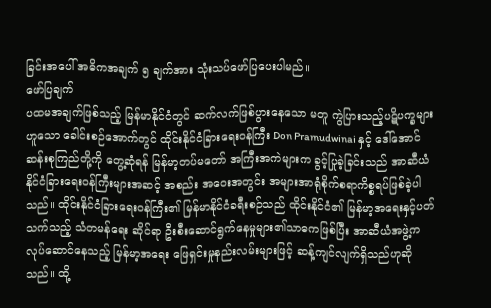ခြင်းအပေါ် အဓိကအချက် ၅ ချက်အား သုံးသပ်ဖော်ပြပေးပါမည်။
ဖော်ပြချက်
ပထမအချက်ဖြစ်သည့် မြန်မာနိုင်ငံတွင် ဆက်လက်ဖြစ်ပွားနေသော မတူ ကွဲပြားသည့်ပဋိပက္ခများဟူသော ခေါင်းစဉ်အောက်တွင် ထိုင်းနိုင်ငံခြားရေးဝန်ကြီး Don Pramudwinai နှင့် ဒေါ်အောင်ဆန်းစုကြည်တို့ကို တွေ့ဆုံရန် မြန်မာ့တပ်မတော် အကြီးအကဲများက ခွင့်ပြုခဲ့ခြင်းသည် အာဆီယံနိုင်ငံခြားရေးဝန်ကြီးများအဆင့် အစည်း အဝေးအတွင်း အများအာရုံစိုက်စရာကိစ္စရပ်ဖြစ်ခဲ့ပါသည်။ ထိုင်းနိုင်ငံခြားရေးဝန်ကြီး၏ မြန်မာနိုင်ငံခရီးစဉ်သည် ထိုင်းနိုင်ငံ၏ မြန်မာ့အရေးနှင့်ပတ်သက်သည့် သံတမန်ရေး ဆိုင်ရာ ဦးစီးဆောင်ရွက်နေမှုများ၏သာဓကဖြစ်ပြီး အာဆီယံအဖွဲ့က လုပ်ဆောင်နေသည့် မြန်မာ့အရေး ဖြေရှင်းမှုနည်းလမ်းများဖြင့် ဆန့်ကျင်လျက်ရှိသည်ဟုဆိုသည်။ ထို့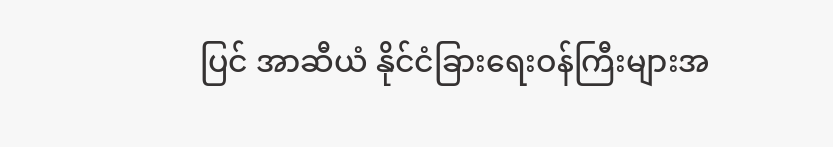ပြင် အာဆီယံ နိုင်ငံခြားရေးဝန်ကြီးများအ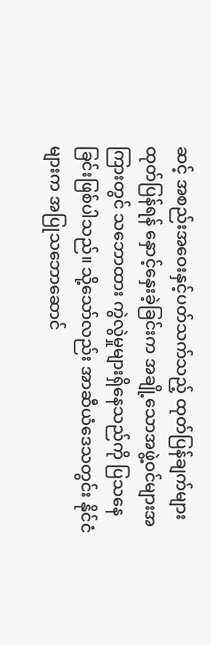ဆင့် အစည်းအဝေးနှင့်ပတ်သက်သည့် ထုတ်ပြန်ချက်များ ထုတ်ပြန်ရန် နှောင့်နှေးခဲ့ခြင်းက အချို့သောအဖွဲ့ဝင်များအကြားတွင် သဘောထား ကွဲလွဲမှုများရှိနေသည်ကို ပြသနေခြင်းဖြစ်ပါသည်။ သို့သော်လည်း အာဆီယံဒေသတွင်း နိုင်ငံများက အပြုသဘောဆောင်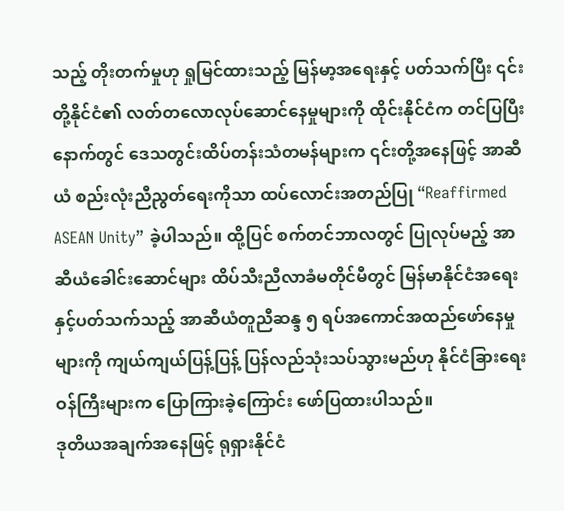သည့် တိုးတက်မှုဟု ရှုမြင်ထားသည့် မြန်မာ့အရေးနှင့် ပတ်သက်ပြီး ၎င်းတို့နိုင်ငံ၏ လတ်တလောလုပ်ဆောင်နေမှုများကို ထိုင်းနိုင်ငံက တင်ပြပြီးနောက်တွင် ဒေသတွင်းထိပ်တန်းသံတမန်များက ၎င်းတို့အနေဖြင့် အာဆီယံ စည်းလုံးညီညွတ်ရေးကိုသာ ထပ်လောင်းအတည်ပြု “Reaffirmed ASEAN Unity” ခဲ့ပါသည်။ ထို့ပြင် စက်တင်ဘာလတွင် ပြုလုပ်မည့် အာဆီယံခေါင်းဆောင်များ ထိပ်သီးညီလာခံမတိုင်မီတွင် မြန်မာနိုင်ငံအရေးနှင့်ပတ်သက်သည့် အာဆီယံတူညီဆန္ဒ ၅ ရပ်အကောင်အထည်ဖော်နေမှုများကို ကျယ်ကျယ်ပြန့်ပြန့် ပြန်လည်သုံးသပ်သွားမည်ဟု နိုင်ငံခြားရေးဝန်ကြီးများက ပြောကြားခဲ့ကြောင်း ဖော်ပြထားပါသည်။
ဒုတိယအချက်အနေဖြင့် ရုရှားနိုင်ငံ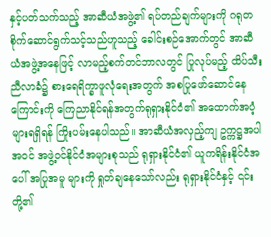နှင့်ပတ်သက်သည့် အာဆီယံအဖွဲ့၏ ရပ်တည်ချက်များကို ဂရုတစိုက်ဆောင်ရွက်သင့်သည်ဟူသည့် ခေါင်းစဉ်အောက်တွင် အာဆီယံအဖွဲ့အနေဖြင့် လာမည့်စက်တင်ဘာလတွင် ပြုလုပ်မည့် ထိပ်သီးညီလာခံ၌ စားရေရိက္ခာဖူလုံရေးအတွက် အစပြုဖော်ဆောင်နေကြောင်းကို ကြေညာနိုင်ရန်အတွက်ရုရှားနိုင်ငံ၏ အထောက်အပံ့များရရှိရန် ကြိုးပမ်းနေပါသည်။ အာဆီယံအလှည့်ကျ ဥက္ကဋ္ဌအပါအဝင် အဖွဲ့ဝင်နိုင်ငံအများစုသည် ရုရှားနိုင်ငံ၏ ယူကရိန်းနိုင်ငံအပေါ် အပြုအမူ များကို ရှုတ်ချနေသော်လည်း ရုရှားနိုင်ငံနှင့် ၎င်းတို့၏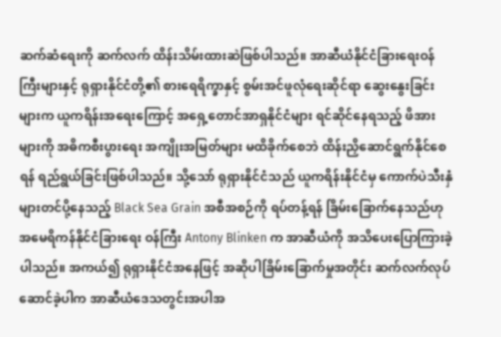ဆက်ဆံရေးကို ဆက်လက် ထိန်းသိမ်းထားဆဲဖြစ်ပါသည်။ အာဆီယံနိုင်ငံခြားရေးဝန်ကြီးများနှင့် ရုရှားနိုင်ငံတို့၏ စားရေရိက္ခာနှင့် စွမ်းအင်ဖူလုံရေးဆိုင်ရာ ဆွေးနွေးခြင်းများက ယူကရိန်းအရေးကြောင့် အရှေ့တောင်အာရှနိုင်ငံများ ရင်ဆိုင်နေရသည့် ဖိအားများကို အဓိကစီးပွားရေး အကျိုးအမြတ်များ မထိခိုက်စေဘဲ ထိန်းညှိဆောင်ရွက်နိုင်စေရန် ရည်ရွယ်ခြင်းဖြစ်ပါသည်။ သို့သော် ရုရှားနိုင်ငံသည် ယူကရိန်းနိုင်ငံမှ ကောက်ပဲသီးနှံများတင်ပို့နေသည့် Black Sea Grain အစီအစဉ်ကို ရပ်တန့်ရန် ခြိမ်းခြောက်နေသည်ဟု အမေရိကန်နိုင်ငံခြားရေး ဝန်ကြီး Antony Blinken က အာဆီယံကို အသိပေးပြောကြားခဲ့ပါသည်။ အကယ်၍ ရုရှားနိုင်ငံအနေဖြင့် အဆိုပါခြိမ်းခြောက်မှုအတိုင်း ဆက်လက်လုပ်ဆောင်ခဲ့ပါက အာဆီယံဒေသတွင်းအပါအ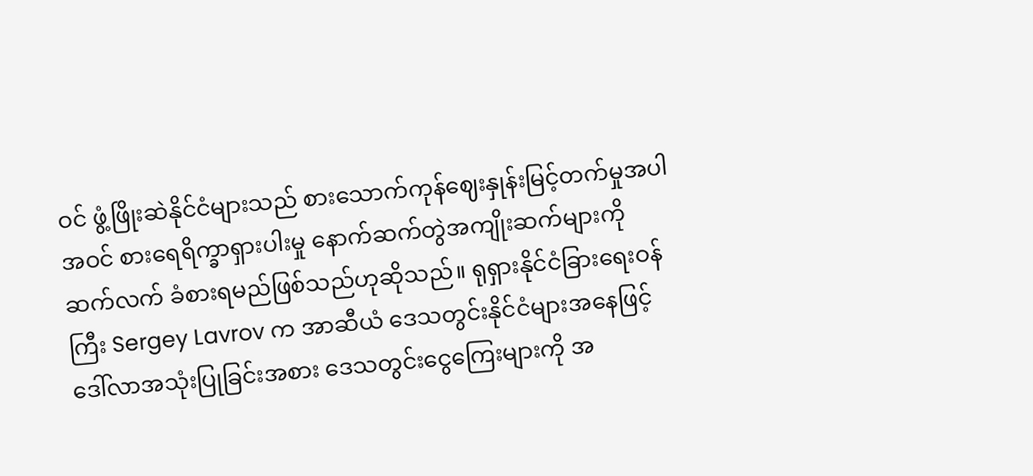ဝင် ဖွံ့ဖြိုးဆဲနိုင်ငံများသည် စားသောက်ကုန်ဈေးနှုန်းမြင့်တက်မှုအပါအဝင် စားရေရိက္ခာရှားပါးမှု နောက်ဆက်တွဲအကျိုးဆက်များကို ဆက်လက် ခံစားရမည်ဖြစ်သည်ဟုဆိုသည်။ ရုရှားနိုင်ငံခြားရေးဝန်ကြီး Sergey Lavrov က အာဆီယံ ဒေသတွင်းနိုင်ငံများအနေဖြင့် ဒေါ်လာအသုံးပြုခြင်းအစား ဒေသတွင်းငွေကြေးများကို အ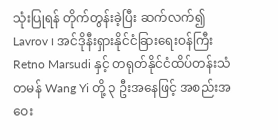သုံးပြုရန် တိုက်တွန်းခဲ့ပြီး ဆက်လက်၍ Lavrov ၊ အင်ဒိုနီးရှားနိုင်ငံခြားရေးဝန်ကြီး Retno Marsudi နှင့် တရုတ်နိုင်ငံထိပ်တန်းသံတမန် Wang Yi တို့ ၃ ဦးအနေဖြင့် အစည်းအဝေး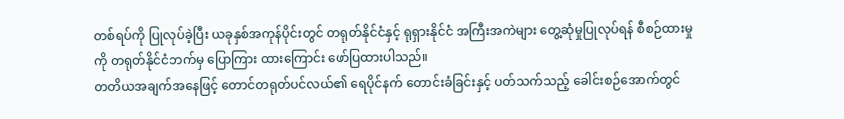တစ်ရပ်ကို ပြုလုပ်ခဲ့ပြီး ယခုနှစ်အကုန်ပိုင်းတွင် တရုတ်နိုင်ငံနှင့် ရုရှားနိုင်ငံ အကြီးအကဲများ တွေ့ဆုံမှုပြုလုပ်ရန် စီစဉ်ထားမှုကို တရုတ်နိုင်ငံဘက်မှ ပြောကြား ထားကြောင်း ဖော်ပြထားပါသည်။
တတိယအချက်အနေဖြင့် တောင်တရုတ်ပင်လယ်၏ ရေပိုင်နက် တောင်းခံခြင်းနှင့် ပတ်သက်သည့် ခေါင်းစဉ်အောက်တွင်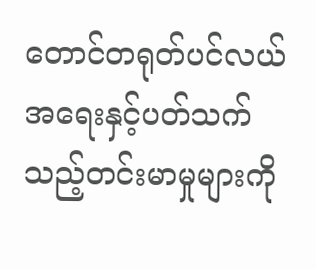တောင်တရုတ်ပင်လယ်အရေးနှင့်ပတ်သက်သည့်တင်းမာမှုများကို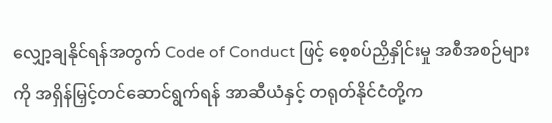လျှော့ချနိုင်ရန်အတွက် Code of Conduct ဖြင့် စေ့စပ်ညှိနှိုင်းမှု အစီအစဉ်များကို အရှိန်မြှင့်တင်ဆောင်ရွက်ရန် အာဆီယံနှင့် တရုတ်နိုင်ငံတို့က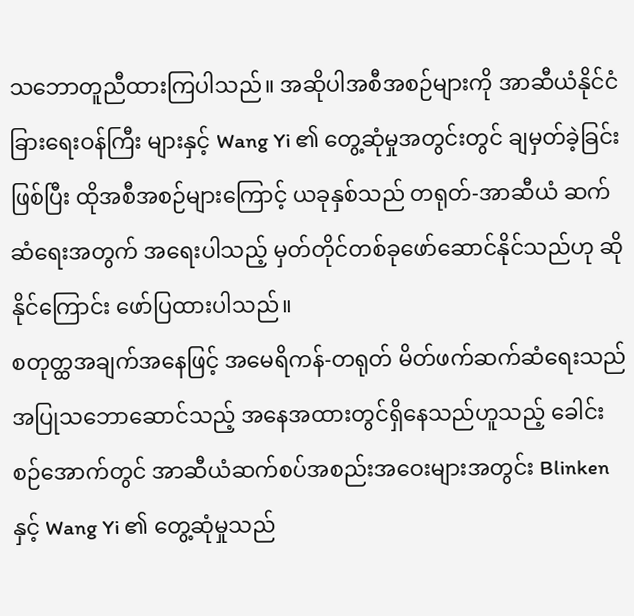သဘောတူညီထားကြပါသည်။ အဆိုပါအစီအစဉ်များကို အာဆီယံနိုင်ငံခြားရေးဝန်ကြီး များနှင့် Wang Yi ၏ တွေ့ဆုံမှုအတွင်းတွင် ချမှတ်ခဲ့ခြင်းဖြစ်ပြီး ထိုအစီအစဉ်များကြောင့် ယခုနှစ်သည် တရုတ်-အာဆီယံ ဆက်ဆံရေးအတွက် အရေးပါသည့် မှတ်တိုင်တစ်ခုဖော်ဆောင်နိုင်သည်ဟု ဆိုနိုင်ကြောင်း ဖော်ပြထားပါသည်။
စတုတ္ထအချက်အနေဖြင့် အမေရိကန်-တရုတ် မိတ်ဖက်ဆက်ဆံရေးသည် အပြုသဘောဆောင်သည့် အနေအထားတွင်ရှိနေသည်ဟူသည့် ခေါင်းစဉ်အောက်တွင် အာဆီယံဆက်စပ်အစည်းအဝေးများအတွင်း Blinken နှင့် Wang Yi ၏ တွေ့ဆုံမှုသည်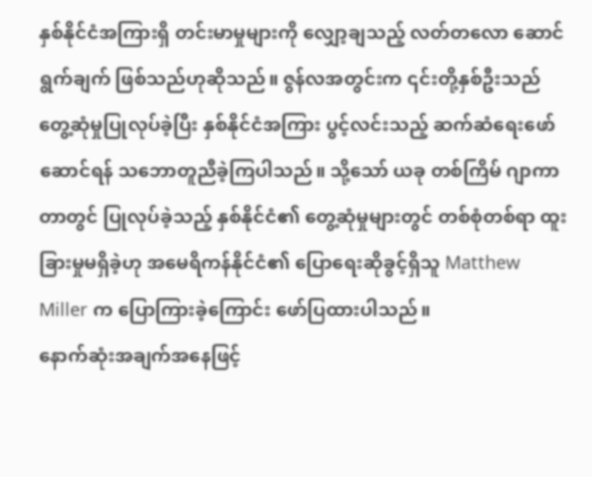နှစ်နိုင်ငံအကြားရှိ တင်းမာမှုများကို လျှော့ချသည့် လတ်တလော ဆောင်ရွက်ချက် ဖြစ်သည်ဟုဆိုသည်။ ဇွန်လအတွင်းက ၎င်းတို့နှစ်ဦးသည် တွေ့ဆုံမှုပြုလုပ်ခဲ့ပြီး နှစ်နိုင်ငံအကြား ပွင့်လင်းသည့် ဆက်ဆံရေးဖော်ဆောင်ရန် သဘောတူညီခဲ့ကြပါသည်။ သို့သော် ယခု တစ်ကြိမ် ဂျာကာတာတွင် ပြုလုပ်ခဲ့သည့် နှစ်နိုင်ငံ၏ တွေ့ဆုံမှုများတွင် တစ်စုံတစ်ရာ ထူးခြားမှုမရှိခဲ့ဟု အမေရိကန်နိုင်ငံ၏ ပြောရေးဆိုခွင့်ရှိသူ Matthew Miller က ပြောကြားခဲ့ကြောင်း ဖော်ပြထားပါသည်။
နောက်ဆုံးအချက်အနေဖြင့်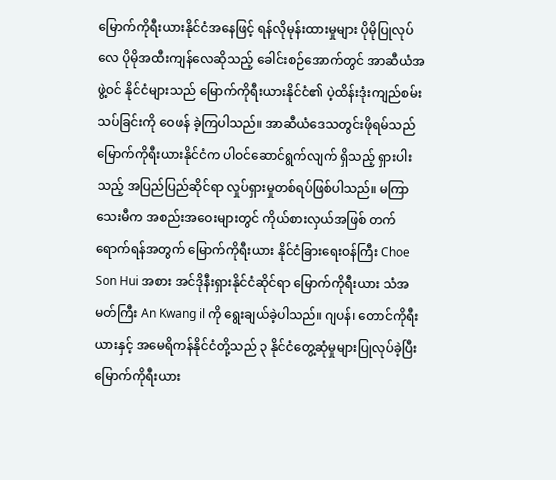မြောက်ကိုရီးယားနိုင်ငံအနေဖြင့် ရန်လိုမုန်းထားမှုများ ပိုမိုပြုလုပ်လေ ပိုမိုအထီးကျန်လေဆိုသည့် ခေါင်းစဉ်အောက်တွင် အာဆီယံအဖွဲ့ဝင် နိုင်ငံများသည် မြောက်ကိုရီးယားနိုင်ငံ၏ ပဲ့ထိန်းဒုံးကျည်စမ်းသပ်ခြင်းကို ဝေဖန် ခဲ့ကြပါသည်။ အာဆီယံဒေသတွင်းဖိုရမ်သည် မြောက်ကိုရီးယားနိုင်ငံက ပါဝင်ဆောင်ရွက်လျက် ရှိသည့် ရှားပါးသည့် အပြည်ပြည်ဆိုင်ရာ လှုပ်ရှားမှုတစ်ရပ်ဖြစ်ပါသည်။ မကြာသေးမီက အစည်းအဝေးများတွင် ကိုယ်စားလှယ်အဖြစ် တက်ရောက်ရန်အတွက် မြောက်ကိုရီးယား နိုင်ငံခြားရေးဝန်ကြီး Choe Son Hui အစား အင်ဒိုနီးရှားနိုင်ငံဆိုင်ရာ မြောက်ကိုရီးယား သံအမတ်ကြီး An Kwang il ကို ရွေးချယ်ခဲ့ပါသည်။ ဂျပန်၊ တောင်ကိုရီးယားနှင့် အမေရိကန်နိုင်ငံတို့သည် ၃ နိုင်ငံတွေ့ဆုံမှုများပြုလုပ်ခဲ့ပြီး မြောက်ကိုရီးယား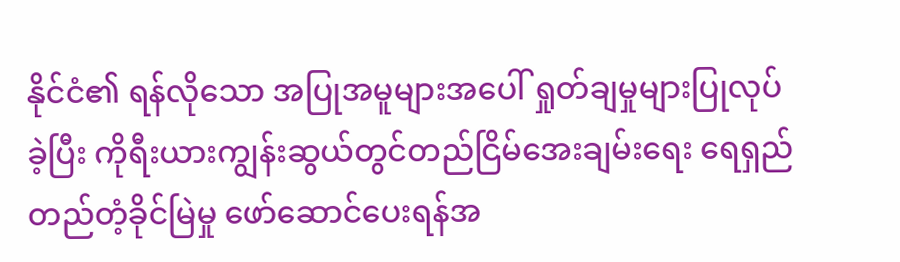နိုင်ငံ၏ ရန်လိုသော အပြုအမူများအပေါ် ရှုတ်ချမှုများပြုလုပ်ခဲ့ပြီး ကိုရီးယားကျွန်းဆွယ်တွင်တည်ငြိမ်အေးချမ်းရေး ရေရှည်တည်တံ့ခိုင်မြဲမှု ဖော်ဆောင်ပေးရန်အ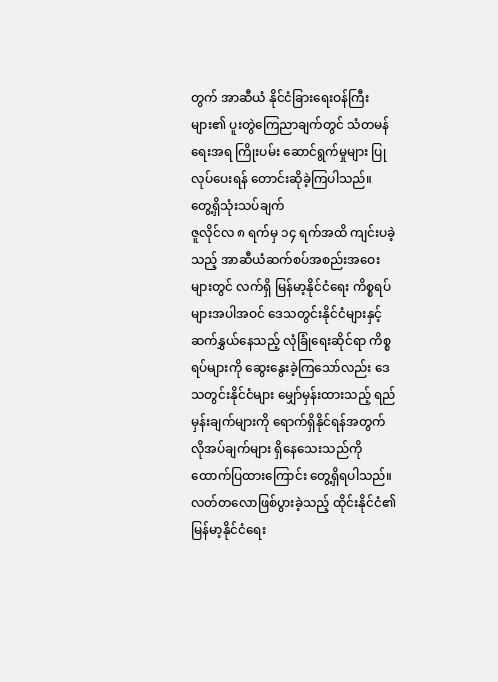တွက် အာဆီယံ နိုင်ငံခြားရေးဝန်ကြီးများ၏ ပူးတွဲကြေညာချက်တွင် သံတမန်ရေးအရ ကြိုးပမ်း ဆောင်ရွက်မှုများ ပြုလုပ်ပေးရန် တောင်းဆိုခဲ့ကြပါသည်။
တွေ့ရှိသုံးသပ်ချက်
ဇူလိုင်လ ၈ ရက်မှ ၁၄ ရက်အထိ ကျင်းပခဲ့သည့် အာဆီယံဆက်စပ်အစည်းအဝေးများတွင် လက်ရှိ မြန်မာ့နိုင်ငံရေး ကိစ္စရပ်များအပါအဝင် ဒေသတွင်းနိုင်ငံများနှင့် ဆက်နွှယ်နေသည့် လုံခြုံရေးဆိုင်ရာ ကိစ္စရပ်များကို ဆွေးနွေးခဲ့ကြသော်လည်း ဒေသတွင်းနိုင်ငံများ မျှော်မှန်းထားသည့် ရည်မှန်းချက်များကို ရောက်ရှိနိုင်ရန်အတွက် လိုအပ်ချက်များ ရှိနေသေးသည်ကို ထောက်ပြထားကြောင်း တွေ့ရှိရပါသည်။ လတ်တလောဖြစ်ပွားခဲ့သည့် ထိုင်းနိုင်ငံ၏ မြန်မာ့နိုင်ငံရေး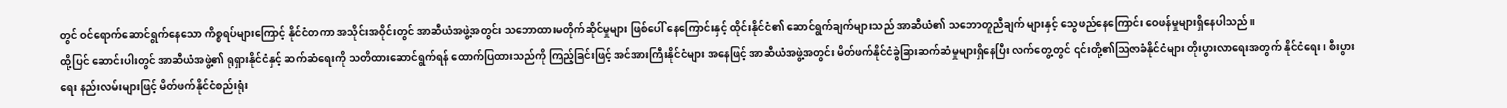တွင် ဝင်ရောက်ဆောင်ရွက်နေသော ကိစ္စရပ်များကြောင့် နိုင်ငံတကာ အသိုင်းအဝိုင်းတွင် အာဆီယံအဖွဲ့အတွင်း သဘောထားမတိုက်ဆိုင်မှုများ ဖြစ်ပေါ် နေကြောင်းနှင့် ထိုင်းနိုင်ငံ၏ ဆောင်ရွက်ချက်များသည် အာဆီယံ၏ သဘောတူညီချက် များနှင့် သွေဖည်နေကြောင်း ဝေဖန်မှုများရှိနေပါသည်။
ထို့ပြင် ဆောင်းပါးတွင် အာဆီယံအဖွဲ့၏ ရုရှားနိုင်ငံနှင့် ဆက်ဆံရေးကို သတိထားဆောင်ရွက်ရန် ထောက်ပြထားသည်ကို ကြည့်ခြင်းဖြင့် အင်အားကြီးနိုင်ငံများ အနေဖြင့် အာဆီယံအဖွဲ့အတွင်း မိတ်ဖက်နိုင်ငံခွဲခြားဆက်ဆံမှုများရှိနေပြီး လက်တွေ့တွင် ၎င်းတို့၏ဩဇာခံနိုင်ငံများ တိုးပွားလာရေးအတွက် နိုင်ငံရေး၊ စီးပွားရေး နည်းလမ်းများဖြင့် မိတ်ဖက်နိုင်ငံစည်းရုံး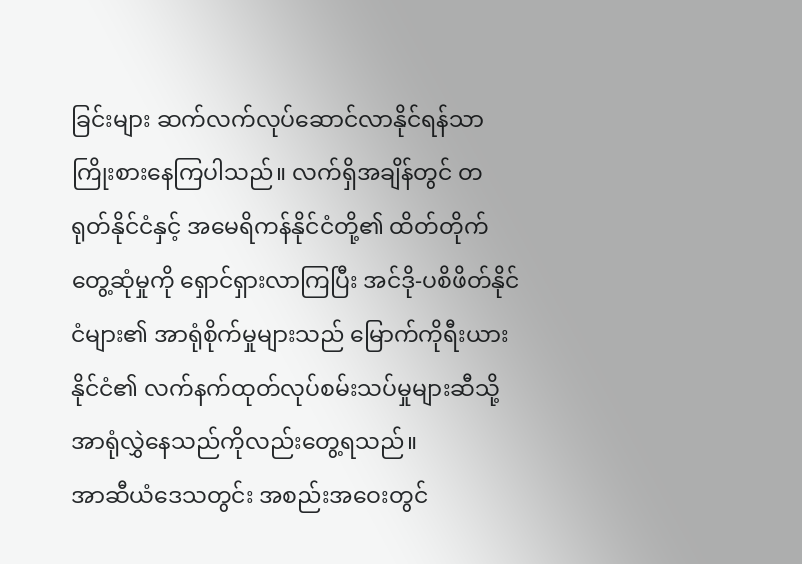ခြင်းများ ဆက်လက်လုပ်ဆောင်လာနိုင်ရန်သာ ကြိုးစားနေကြပါသည်။ လက်ရှိအချိန်တွင် တရုတ်နိုင်ငံနှင့် အမေရိကန်နိုင်ငံတို့၏ ထိတ်တိုက်တွေ့ဆုံမှုကို ရှောင်ရှားလာကြပြီး အင်ဒို-ပစိဖိတ်နိုင်ငံများ၏ အာရုံစိုက်မှုများသည် မြောက်ကိုရီးယားနိုင်ငံ၏ လက်နက်ထုတ်လုပ်စမ်းသပ်မှုများဆီသို့ အာရုံလွှဲနေသည်ကိုလည်းတွေ့ရသည်။
အာဆီယံဒေသတွင်း အစည်းအဝေးတွင်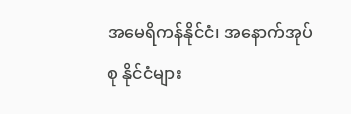အမေရိကန်နိုင်ငံ၊ အနောက်အုပ်စု နိုင်ငံများ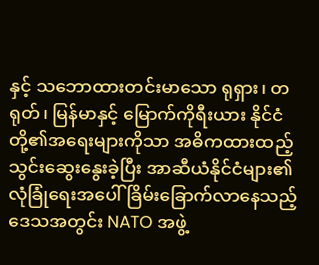နှင့် သဘောထားတင်းမာသော ရုရှား၊ တရုတ်၊ မြန်မာနှင့် မြောက်ကိုရီးယား နိုင်ငံတို့၏အရေးများကိုသာ အဓိကထားထည့်သွင်းဆွေးနွေးခဲ့ပြီး အာဆီယံနိုင်ငံများ၏ လုံခြုံရေးအပေါ် ခြိမ်းခြောက်လာနေသည့် ဒေသအတွင်း NATO အဖွဲ့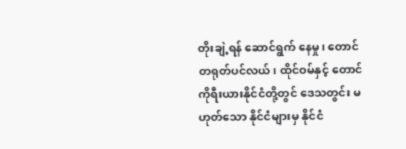တိုးချဲ့ရန် ဆောင်ရွက် နေမှု၊ တောင်တရုတ်ပင်လယ်၊ ထိုင်ဝမ်နှင့် တောင်ကိုရီးယားနိုင်ငံတို့တွင် ဒေသတွင်း မဟုတ်သော နိုင်ငံများမှ နိုင်ငံ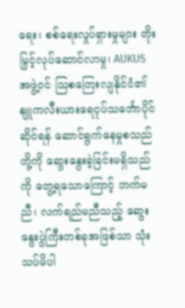ရေး၊ စစ်ရေးလှုပ်ရှားမှုများ တိုးမြှင့်လုပ်ဆောင်လာမှု၊ AUKUS အဖွဲ့ဝင် ဩစတြေးလျနိုင်ငံ၏ နျူကလီးယားရေငုပ်သင်္ဘောပိုင်ဆိုင်ရန် ဆောင်ရွက်နေမှုစသည်တို့ကို ဆွေးနွေးခဲ့ခြင်းမရှိသည်ကို တွေ့ရသောကြောင့် ဘက်မညီ၊ လက်ရည်မညီသည့် ဆွေးနွေးပွဲကြီးတစ်ခုအဖြစ်သာ သုံးသပ်မိပါ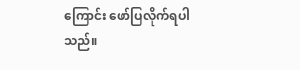ကြောင်း ဖော်ပြလိုက်ရပါသည်။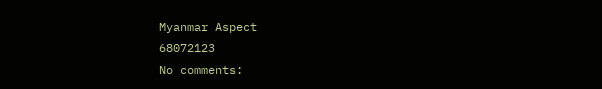Myanmar Aspect
68072123
No comments: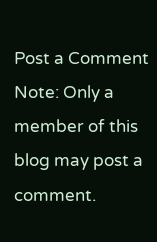Post a Comment
Note: Only a member of this blog may post a comment.